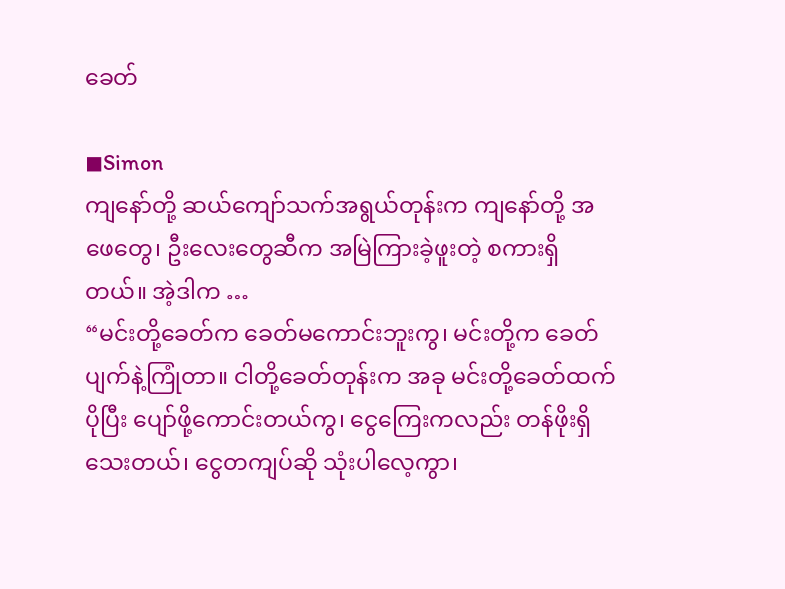ခေတ်

◼Simon
ကျနော်တို့ ဆယ်ကျော်သက်အရွယ်တုန်းက ကျနော်တို့ အဖေတွေ၊ ဦးလေးတွေဆီက အမြဲကြားခဲ့ဖူးတဲ့ စကားရှိတယ်။ အဲ့ဒါက …
“မင်းတို့ခေတ်က ခေတ်မကောင်းဘူးကွ၊ မင်းတို့က ခေတ်ပျက်နဲ့ကြုံတာ။ ငါတို့ခေတ်တုန်းက အခု မင်းတို့ခေတ်ထက် ပိုပြီး ပျော်ဖို့ကောင်းတယ်ကွ၊ ငွေကြေးကလည်း တန်ဖိုးရှိသေးတယ်၊ ငွေတကျပ်ဆို သုံးပါလေ့ကွာ၊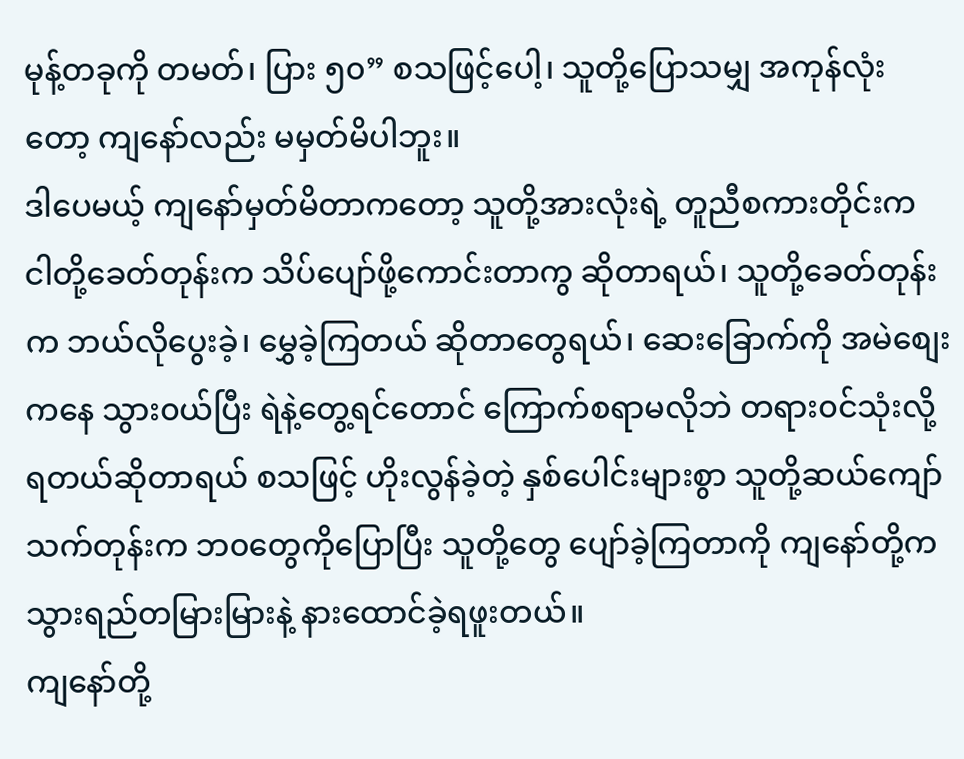မုန့်တခုကို တမတ်၊ ပြား ၅၀” စသဖြင့်ပေါ့၊ သူတို့ပြောသမျှ အကုန်လုံးတော့ ကျနော်လည်း မမှတ်မိပါဘူး။
ဒါပေမယ့် ကျနော်မှတ်မိတာကတော့ သူတို့အားလုံးရဲ့ တူညီစကားတိုင်းက ငါတို့ခေတ်တုန်းက သိပ်ပျော်ဖို့ကောင်းတာကွ ဆိုတာရယ်၊ သူတို့ခေတ်တုန်းက ဘယ်လိုပွေးခဲ့၊ မွှေခဲ့ကြတယ် ဆိုတာတွေရယ်၊ ဆေးခြောက်ကို အမဲစျေးကနေ သွား၀ယ်ပြီး ရဲနဲ့တွေ့ရင်တောင် ကြောက်စရာမလိုဘဲ တရား၀င်သုံးလို့ရတယ်ဆိုတာရယ် စသဖြင့် ဟိုးလွန်ခဲ့တဲ့ နှစ်ပေါင်းများစွာ သူတို့ဆယ်ကျော်သက်တုန်းက ဘ၀တွေကိုပြောပြီး သူတို့တွေ ပျော်ခဲ့ကြတာကို ကျနော်တို့က သွားရည်တမြားမြားနဲ့ နားထောင်ခဲ့ရဖူးတယ်။
ကျနော်တို့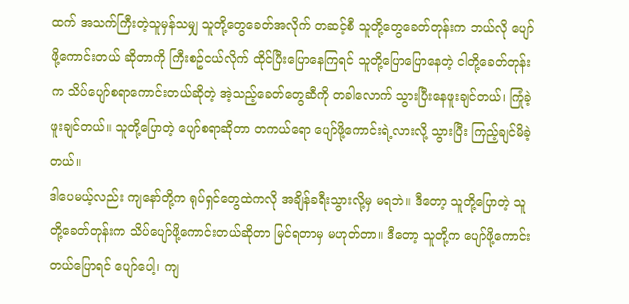ထက် အသက်ကြီးတဲ့သူမှန်သမျှ သူတို့တွေခေတ်အလိုက် တဆင့်စီ သူတို့တွေခေတ်တုန်းက ဘယ်လို ပျော်ဖို့ကောင်းတယ် ဆိုတာကို ကြီးစဥ်ငယ်လိုက် ထိုင်ပြီးပြောနေကြရင် သူတို့ပြောပြောနေတဲ့ ငါတို့ခေတ်တုန်းက သိပ်ပျော်စရာကောင်းတယ်ဆိုတဲ့ အဲ့သည့်ခေတ်တွေဆီကို တခါလောက် သွားပြီးနေဖူးချင်တယ်၊ ကြုံခဲ့ဖူးချင်တယ်။ သူတို့ပြောတဲ့ ပျော်စရာဆိုတာ တကယ်ရော ပျော်ဖို့ကောင်းရဲ့လားလို့ သွားပြီး ကြည့်ချင်မိခဲ့တယ်။
ဒါပေမယ့်လည်း ကျနော်တို့က ရုပ်ရှင်တွေထဲကလို အချိန်ခရီးသွားလို့မှ မရဘဲ။ ဒီတော့ သူတို့ပြောတဲ့ သူတို့ခေတ်တုန်းက သိပ်ပျော်ဖို့ကောင်းတယ်ဆိုတာ မြင်ရတာမှ မဟုတ်တာ။ ဒီတော့ သူတို့က ပျော်ဖို့ကောင်းတယ်ပြောရင် ပျော်ပေါ့၊ ကျ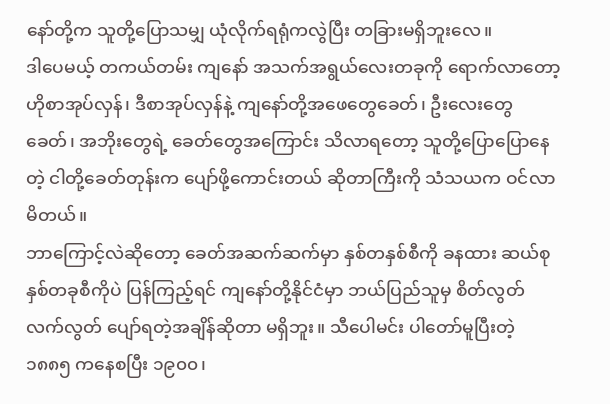နော်တို့က သူတို့ပြောသမျှ ယုံလိုက်ရရုံကလွဲပြီး တခြားမရှိဘူးလေ။
ဒါပေမယ့် တကယ်တမ်း ကျနော် အသက်အရွယ်လေးတခုကို ရောက်လာတော့ ဟိုစာအုပ်လှန်၊ ဒီစာအုပ်လှန်နဲ့ ကျနော်တို့အဖေတွေခေတ်၊ ဦးလေးတွေခေတ်၊ အဘိုးတွေရဲ့ ခေတ်တွေအကြောင်း သိလာရတော့ သူတို့ပြောပြောနေတဲ့ ငါတို့ခေတ်တုန်းက ပျော်ဖို့ကောင်းတယ် ဆိုတာကြီးကို သံသယက ဝင်လာမိတယ်။
ဘာကြောင့်လဲဆိုတော့ ခေတ်အဆက်ဆက်မှာ နှစ်တနှစ်စီကို ခနထား ဆယ်စုနှစ်တခုစီကိုပဲ ပြန်ကြည့်ရင် ကျနော်တို့နိုင်ငံမှာ ဘယ်ပြည်သူမှ စိတ်လွတ်လက်လွတ် ပျော်ရတဲ့အချိန်ဆိုတာ မရှိဘူး။ သီပေါမင်း ပါတော်မူပြီးတဲ့ ၁၈၈၅ ကနေစပြီး ၁၉၀၀၊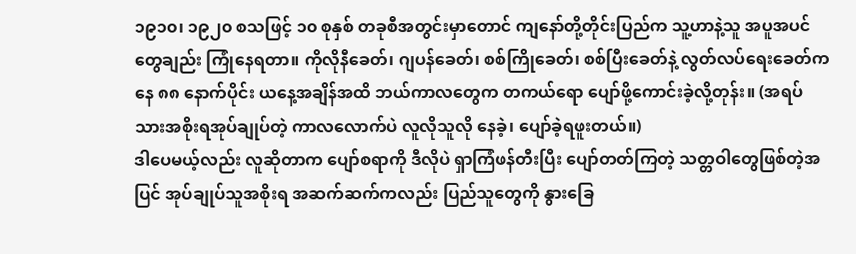၁၉၁၀၊ ၁၉၂၀ စသဖြင့် ၁၀ စုနှစ် တခုစီအတွင်းမှာတောင် ကျနော်တို့တိုင်းပြည်က သူ့ဟာနဲ့သူ အပူအပင်တွေချည်း ကြုံနေရတာ။ ကိုလိုနီခေတ်၊ ဂျပန်ခေတ်၊ စစ်ကြိုခေတ်၊ စစ်ပြီးခေတ်နဲ့ လွတ်လပ်ရေးခေတ်ကနေ ၈၈ နောက်ပိုင်း ယနေ့အချိန်အထိ ဘယ်ကာလတွေက တကယ်ရော ပျော်ဖို့ကောင်းခဲ့လို့တုန်း။ (အရပ်သားအစိုးရအုပ်ချုပ်တဲ့ ကာလလောက်ပဲ လူလိုသူလို နေခဲ့၊ ပျော်ခဲ့ရဖူးတယ်။)
ဒါပေမယ့်လည်း လူဆိုတာက ပျော်စရာကို ဒီလိုပဲ ရှာကြံဖန်တီးပြီး ပျော်တတ်ကြတဲ့ သတ္တဝါတွေဖြစ်တဲ့အပြင် အုပ်ချုပ်သူအစိုးရ အဆက်ဆက်ကလည်း ပြည်သူတွေကို နွားခြေ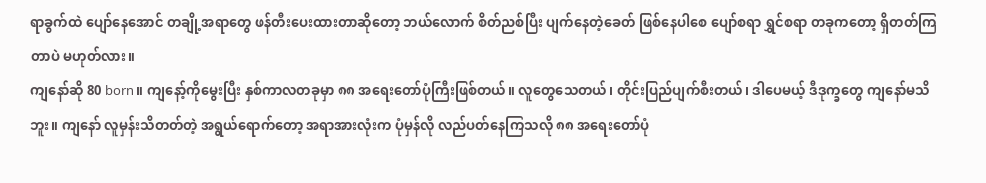ရာခွက်ထဲ ပျော်နေအောင် တချို့အရာတွေ ဖန်တီးပေးထားတာဆိုတော့ ဘယ်လောက် စိတ်ညစ်ပြီး ပျက်နေတဲ့ခေတ် ဖြစ်နေပါစေ ပျော်စရာ ရွှင်စရာ တခုကတော့ ရှိတတ်ကြတာပဲ မဟုတ်လား။
ကျနော်ဆို 80 born။ ကျနော့်ကိုမွေးပြီး နှစ်ကာလတခုမှာ ၈၈ အရေးတော်ပုံကြီးဖြစ်တယ်။ လူတွေသေတယ်၊ တိုင်းပြည်ပျက်စီးတယ်၊ ဒါပေမယ့် ဒီဒုက္ခတွေ ကျနော်မသိဘူး။ ကျနော် လူမှန်းသိတတ်တဲ့ အရွယ်ရောက်တော့ အရာအားလုံးက ပုံမှန်လို လည်ပတ်နေကြသလို ၈၈ အရေးတော်ပုံ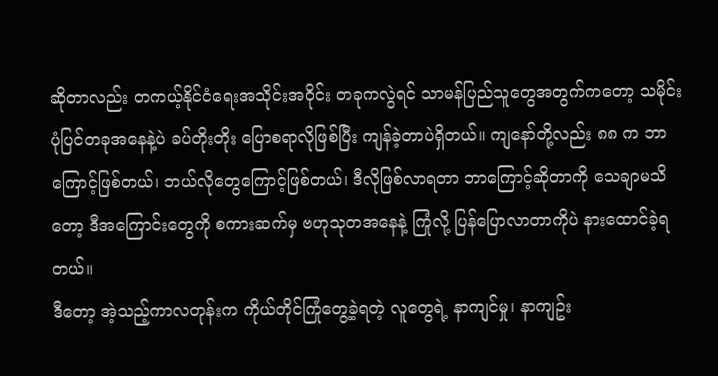ဆိုတာလည်း တကယ့်နိုင်ငံရေးအသိုင်းအဝိုင်း တခုကလွဲရင် သာမန်ပြည်သူတွေအတွက်ကတော့ သမိုင်းပုံပြင်တခုအနေနဲ့ပဲ ခပ်တိုးတိုး ပြောစရာလိုဖြစ်ပြီး ကျန်ခဲ့တာပဲရှိတယ်။ ကျနော်တို့လည်း ၈၈ က ဘာကြောင့်ဖြစ်တယ်၊ ဘယ်လိုတွေကြောင့်ဖြစ်တယ်၊ ဒီလိုဖြစ်လာရတာ ဘာကြောင့်ဆိုတာကို သေချာမသိတော့ ဒီအကြောင်းတွေကို စကားဆက်မှ ဗဟုသုတအနေနဲ့ ကြုံလို့ ပြန်ပြောလာတာကိုပဲ နားထောင်ခဲ့ရတယ်။
ဒီတော့ အဲ့သည့်ကာလတုန်းက ကိုယ်တိုင်ကြုံတွေ့ခဲ့ရတဲ့ လူတွေရဲ့ နာကျင်မှု၊ နာကျဥ်း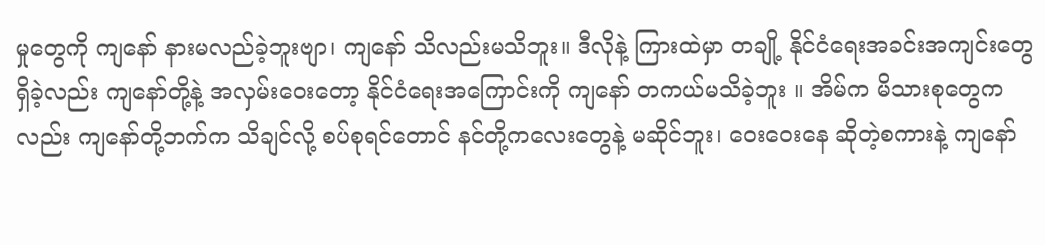မှုတွေကို ကျနော် နားမလည်ခဲ့ဘူးဗျာ၊ ကျနော် သိလည်းမသိဘူး။ ဒီလိုနဲ့ ကြားထဲမှာ တချို့ နိုင်ငံရေးအခင်းအကျင်းတွေ ရှိခဲ့လည်း ကျနော်တို့နဲ့ အလှမ်းဝေးတော့ နိုင်ငံရေးအကြောင်းကို ကျနော် တကယ်မသိခဲ့ဘူး ။ အိမ်က မိသားစုတွေကလည်း ကျနော်တို့ဘက်က သိချင်လို့ စပ်စုရင်တောင် နင်တို့ကလေးတွေနဲ့ မဆိုင်ဘူး၊ ဝေးဝေးနေ ဆိုတဲ့စကားနဲ့ ကျနော်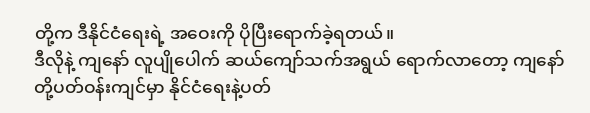တို့က ဒီနိုင်ငံရေးရဲ့ အဝေးကို ပိုပြီးရောက်ခဲ့ရတယ်။
ဒီလိုနဲ့ ကျနော် လူပျိုပေါက် ဆယ်ကျော်သက်အရွယ် ရောက်လာတော့ ကျနော်တို့ပတ်ဝန်းကျင်မှာ နိုင်ငံရေးနဲ့ပတ်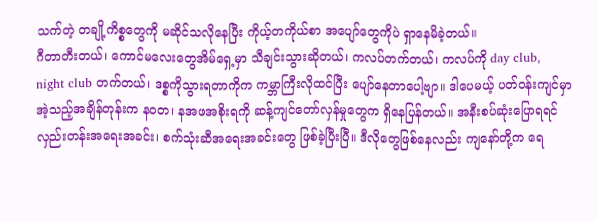သက်တဲ့ တချို့ကိစ္စတွေကို မဆိုင်သလိုနေပြီး ကိုယ့်တကိုယ်စာ အပျော်တွေကိုပဲ ရှာနေမိခဲ့တယ်။
ဂီတာတီးတယ်၊ ကောင်မလေးတွေအိမ်ရှေ့မှာ သီချင်းသွားဆိုတယ်၊ ကလပ်တက်တယ်၊ ကလပ်ကို day club, night club တက်တယ်၊ ဒစ္စကိုသွားရတာကိုက ကမ္ဘာကြီးလိုထင်ပြီး ပျော်နေတာပေါ့ဗျာ။ ဒါပေမယ့် ပတ်ဝန်းကျင်မှာ အဲ့သည့်အချိန်တုန်းက န၀တ၊ နအဖအစိုးရကို ဆန့်ကျင်တော်လှန်မှုတွေက ရှိနေပြန်တယ်။ အနီးစပ်ဆုံးပြောရရင် လှည်းတန်းအရေးအခင်း၊ စက်သုံးဆီအရေးအခင်းတွေ ဖြစ်ခဲ့ပြီးပြီ။ ဒီလိုတွေဖြစ်နေလည်း ကျနော်တို့က ရေ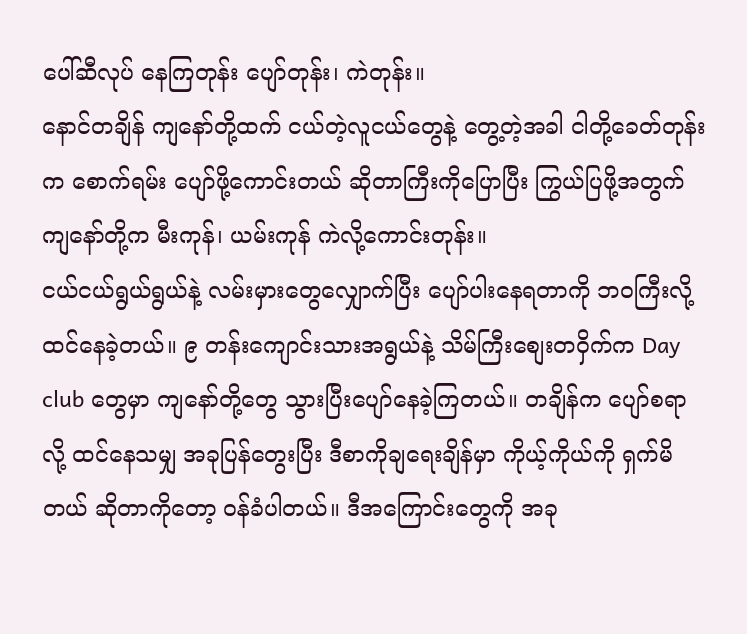ပေါ်ဆီလုပ် နေကြတုန်း ပျော်တုန်း၊ ကဲတုန်း။
နောင်တချိန် ကျနော်တို့ထက် ငယ်တဲ့လူငယ်တွေနဲ့ တွေ့တဲ့အခါ ငါတို့ခေတ်တုန်းက စောက်ရမ်း ပျော်ဖို့ကောင်းတယ် ဆိုတာကြီးကိုပြောပြီး ကြွယ်ပြဖို့အတွက် ကျနော်တို့က မီးကုန်၊ ယမ်းကုန် ကဲလို့ကောင်းတုန်း။
ငယ်ငယ်ရွယ်ရွယ်နဲ့ လမ်းမှားတွေလျှောက်ပြီး ပျော်ပါးနေရတာကို ဘ၀ကြီးလို့ ထင်နေခဲ့တယ်။ ၉ တန်းကျောင်းသားအရွယ်နဲ့ သိမ်ကြီးစျေးတဝှိက်က Day club တွေမှာ ကျနော်တို့တွေ သွားပြီးပျော်နေခဲ့ကြတယ်။ တချိန်က ပျော်စရာလို့ ထင်နေသမျှ အခုပြန်တွေးပြီး ဒီစာကိုချရေးချိန်မှာ ကိုယ့်ကိုယ်ကို ရှက်မိတယ် ဆိုတာကိုတော့ ၀န်ခံပါတယ်။ ဒီအကြောင်းတွေကို အခု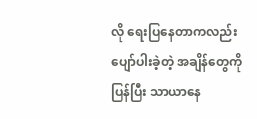လို ရေးပြနေတာကလည်း ပျော်ပါးခဲ့တဲ့ အချိန်တွေကို ပြန်ပြီး သာယာနေ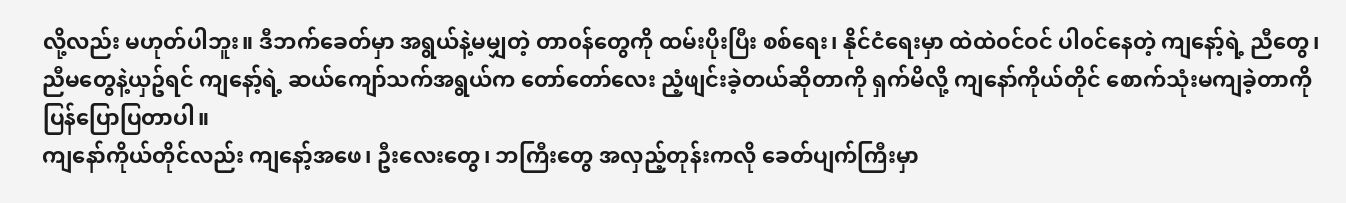လို့လည်း မဟုတ်ပါဘူး။ ဒီဘက်ခေတ်မှာ အရွယ်နဲ့မမျှတဲ့ တာ၀န်တွေကို ထမ်းပိုးပြီး စစ်ရေး၊ နိုင်ငံရေးမှာ ထဲထဲဝင်ဝင် ပါ၀င်နေတဲ့ ကျနော့်ရဲ့ ညီတွေ၊ ညီမတွေနဲ့ယှဥ်ရင် ကျနော့်ရဲ့ ဆယ်ကျော်သက်အရွယ်က တော်တော်လေး ညံ့ဖျင်းခဲ့တယ်ဆိုတာကို ရှက်မိလို့ ကျနော်ကိုယ်တိုင် စောက်သုံးမကျခဲ့တာကို ပြန်ပြောပြတာပါ။
ကျနော်ကိုယ်တိုင်လည်း ကျနော့်အဖေ၊ ဦးလေးတွေ၊ ဘကြီးတွေ အလှည့်တုန်းကလို ခေတ်ပျက်ကြီးမှာ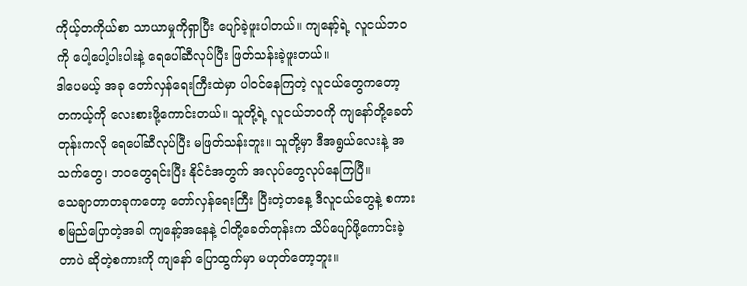ကိုယ့်တကိုယ်စာ သာယာမှုကိုရှာပြီး ပျော်ခဲ့ဖူးပါတယ်။ ကျနော့်ရဲ့ လူငယ်ဘ၀ကို ပေါ့ပေါ့ပါးပါးနဲ့ ရေပေါ်ဆီလုပ်ပြီး ဖြတ်သန်းခဲ့ဖူးတယ်။
ဒါပေမယ့် အခု တော်လှန်ရေးကြီးထဲမှာ ပါ၀င်နေကြတဲ့ လူငယ်တွေကတော့ တကယ့်ကို လေးစားဖို့ကောင်းတယ်။ သူတို့ရဲ့ လူငယ်ဘ၀ကို ကျနော်တို့ခေတ်တုန်းကလို ရေပေါ်ဆီလုပ်ပြီး မဖြတ်သန်းဘူး။ သူတို့မှာ ဒီအရွယ်လေးနဲ့ အသက်တွေ၊ ဘ၀တွေရင်းပြီး နိုင်ငံအတွက် အလုပ်တွေလုပ်နေကြပြီ။
သေချာတာတခုကတော့ တော်လှန်ရေးကြီး ပြီးတဲ့တနေ့ ဒီလူငယ်တွေနဲ့ စကားစမြည်ပြောတဲ့အခါ ကျနော့်အနေနဲ့ ငါတို့ခေတ်တုန်းက သိပ်ပျော်ဖို့ကောင်းခဲ့တာပဲ ဆိုတဲ့စကားကို ကျနော် ပြောထွက်မှာ မဟုတ်တော့ဘူး။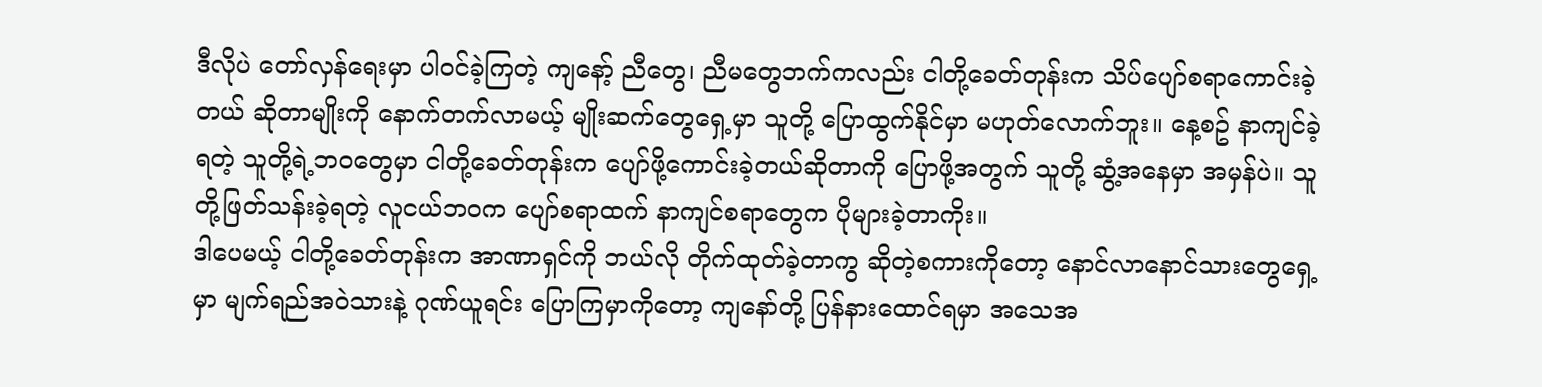ဒီလိုပဲ တော်လှန်ရေးမှာ ပါ၀င်ခဲ့ကြတဲ့ ကျနော့် ညီတွေ၊ ညီမတွေဘက်ကလည်း ငါတို့ခေတ်တုန်းက သိပ်ပျော်စရာကောင်းခဲ့တယ် ဆိုတာမျိုးကို နောက်တက်လာမယ့် မျိုးဆက်တွေရှေ့မှာ သူတို့ ပြောထွက်နိုင်မှာ မဟုတ်လောက်ဘူး။ နေ့စဥ် နာကျင်ခဲ့ရတဲ့ သူတို့ရဲ့ဘ၀တွေမှာ ငါတို့ခေတ်တုန်းက ပျော်ဖို့ကောင်းခဲ့တယ်ဆိုတာကို ပြောဖို့အတွက် သူတို့ ဆွံ့အနေမှာ အမှန်ပဲ။ သူတို့ဖြတ်သန်းခဲ့ရတဲ့ လူငယ်ဘ၀က ပျော်စရာထက် နာကျင်စရာတွေက ပိုများခဲ့တာကိုး။
ဒါပေမယ့် ငါတို့ခေတ်တုန်းက အာဏာရှင်ကို ဘယ်လို တိုက်ထုတ်ခဲ့တာကွ ဆိုတဲ့စကားကိုတော့ နောင်လာနောင်သားတွေရှေ့မှာ မျက်ရည်အဝဲသားနဲ့ ဂုဏ်ယူရင်း ပြောကြမှာကိုတော့ ကျနော်တို့ ပြန်နားထောင်ရမှာ အသေအ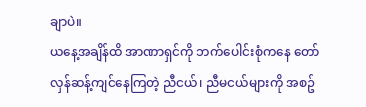ချာပဲ။
ယနေ့အချိန်ထိ အာဏာရှင်ကို ဘက်ပေါင်းစုံကနေ တော်လှန်ဆန့်ကျင်နေကြတဲ့ ညီငယ်၊ ညီမငယ်များကို အစဥ်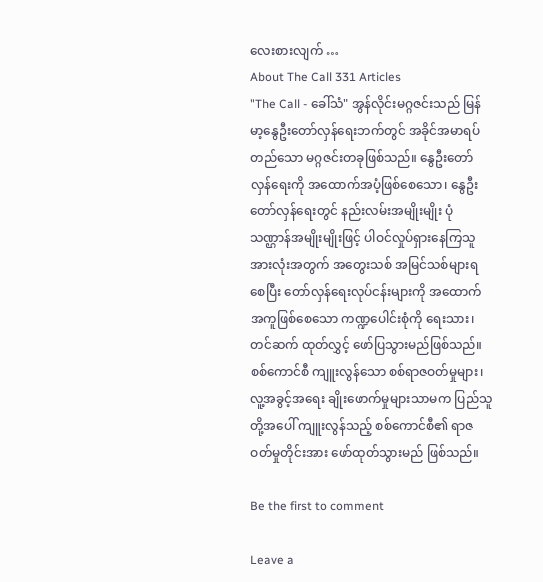လေးစားလျက် …
About The Call 331 Articles
"The Call - ခေါ်သံ" အွန်လိုင်းမဂ္ဂဇင်းသည် မြန်မာ့နွေဦးတော်လှန်ရေးဘက်တွင် အခိုင်အမာရပ်တည်သော မဂ္ဂဇင်းတခုဖြစ်သည်။ နွေဦးတော်လှန်ရေးကို အထောက်အပံ့ဖြစ်စေသော၊ နွေဦးတော်လှန်ရေးတွင် နည်းလမ်းအမျိုးမျိုး ပုံသဏ္ဌာန်အမျိုးမျိုးဖြင့် ပါဝင်လှုပ်ရှားနေကြသူအားလုံးအတွက် အတွေးသစ် အမြင်သစ်များရစေပြီး တော်လှန်ရေးလုပ်ငန်းများကို အထောက်အကူဖြစ်စေသော ကဏ္ဍပေါင်းစုံကို ရေးသား၊ တင်ဆက် ထုတ်လွှင့် ဖော်ပြသွားမည်ဖြစ်သည်။ စစ်ကောင်စီ ကျူးလွန်သော စစ်ရာဇဝတ်မှုများ၊ လူ့အခွင့်အရေး ချိုးဖောက်မှုများသာမက ပြည်သူတို့အပေါ် ကျူးလွန်သည့် စစ်ကောင်စီ၏ ရာဇဝတ်မှုတိုင်းအား ဖော်ထုတ်သွားမည် ဖြစ်သည်။

Be the first to comment

Leave a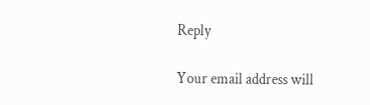Reply

Your email address will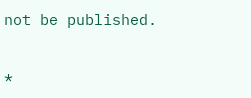not be published.


*